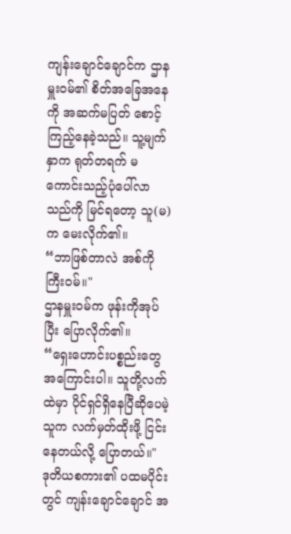ကျန်းချောင်ချောင်က ဌာနမှူးဝမ်၏ စိတ်အခြေအနေကို အဆက်မပြတ် စောင့်ကြည့်နေခဲ့သည်။ သူ့မျက်နှာက ရုတ်တရက် မကောင်းသည့်ပုံပေါ်လာသည်ကို မြင်ရတော့ သူ(မ)က မေးလိုက်၏။
“ဘာဖြစ်တာလဲ အစ်ကိုကြီးဝမ်။"
ဌာနမှူးဝမ်က ဖုန်းကိုအုပ်ပြီး ပြောလိုက်၏။
“ရှေးဟောင်းပစ္စည်းတွေအကြောင်းပါ။ သူတို့လက်ထဲမှာ ပိုင်ရှင်ရှိနေပြီဆိုပေမဲ့ သူက လက်မှတ်ထိုးဖို့ ငြင်းနေတယ်လို့ ပြောတယ်။"
ဒုတိယစကား၏ ပထမပိုင်းတွင် ကျန်းချောင်ချောင် အ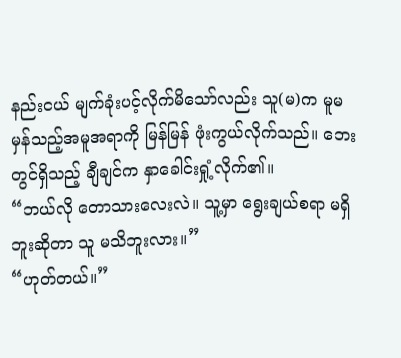နည်းငယ် မျက်ခုံးပင့်လိုက်မိသော်လည်း သူ(မ)က မူမမှန်သည့်အမူအရာကို မြန်မြန် ဖုံးကွယ်လိုက်သည်။ ဘေးတွင်ရှိသည့် ချီချင်က နှာခေါင်းရှုံ့လိုက်၏။
“ဘယ်လို တောသားလေးလဲ။ သူ့မှာ ရွေးချယ်စရာ မရှိဘူးဆိုတာ သူ မသိဘူးလား။”
“ဟုတ်တယ်။”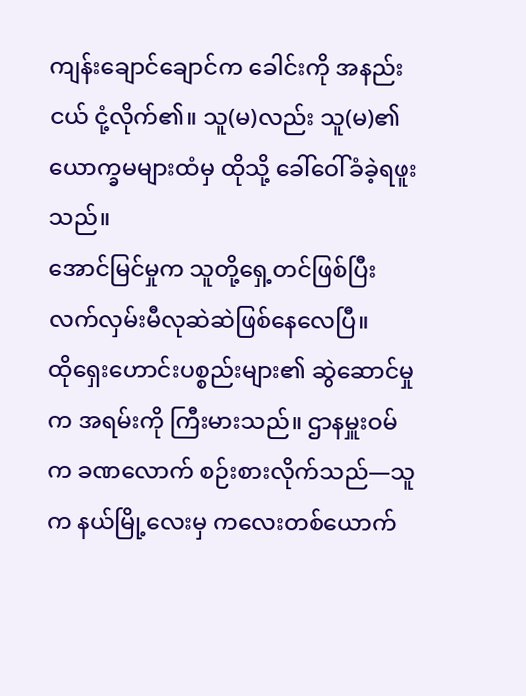ကျန်းချောင်ချောင်က ခေါင်းကို အနည်းငယ် ငုံ့လိုက်၏။ သူ(မ)လည်း သူ(မ)၏ ယောက္ခမများထံမှ ထိုသို့ ခေါ်ဝေါ်ခံခဲ့ရဖူးသည်။
အောင်မြင်မှုက သူတို့ရှေ့တင်ဖြစ်ပြီး လက်လှမ်းမီလုဆဲဆဲဖြစ်နေလေပြီ။
ထိုရှေးဟောင်းပစ္စည်းများ၏ ဆွဲဆောင်မှုက အရမ်းကို ကြီးမားသည်။ ဌာနမှူးဝမ်က ခဏလောက် စဉ်းစားလိုက်သည်—သူက နယ်မြို့လေးမှ ကလေးတစ်ယောက်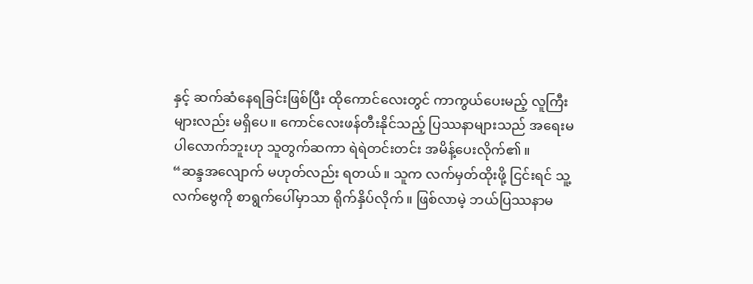နှင့် ဆက်ဆံနေရခြင်းဖြစ်ပြီး ထိုကောင်လေးတွင် ကာကွယ်ပေးမည့် လူကြီးများလည်း မရှိပေ။ ကောင်လေးဖန်တီးနိုင်သည့် ပြဿနာများသည် အရေးမပါလောက်ဘူးဟု သူတွက်ဆကာ ရဲရဲတင်းတင်း အမိန့်ပေးလိုက်၏။
“ဆန္ဒအလျောက် မဟုတ်လည်း ရတယ်။ သူက လက်မှတ်ထိုးဖို့ ငြင်းရင် သူ့လက်ဗွေကို စာရွက်ပေါ်မှာသာ ရိုက်နှိပ်လိုက်။ ဖြစ်လာမဲ့ ဘယ်ပြဿနာမ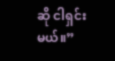ဆို ငါရှင်းမယ်။”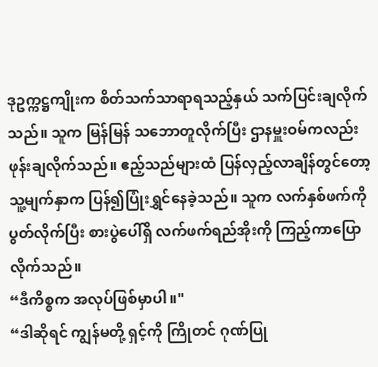ဒုဥက္ကဋ္ဌကျိုးက စိတ်သက်သာရာရသည့်နှယ် သက်ပြင်းချလိုက်သည်။ သူက မြန်မြန် သဘောတူလိုက်ပြီး ဌာနမှူးဝမ်ကလည်း ဖုန်းချလိုက်သည်။ ဧည့်သည်များထံ ပြန်လှည့်လာချိန်တွင်တော့ သူ့မျက်နှာက ပြန်၍ပြုံးရွှင်နေခဲ့သည်။ သူက လက်နှစ်ဖက်ကို ပွတ်လိုက်ပြီး စားပွဲပေါ်ရှိ လက်ဖက်ရည်အိုးကို ကြည့်ကာပြောလိုက်သည်။
“ဒီကိစ္စက အလုပ်ဖြစ်မှာပါ။"
“ဒါဆိုရင် ကျွန်မတို့ ရှင့်ကို ကြိုတင် ဂုဏ်ပြု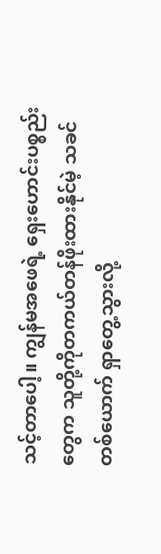သင့်တာပေါ့။ ကျွန်မအဖေရဲ့ ရှေးဟောင်းပစ္စည်းတွေက သူတို့ကိုတကယ်တန်ဖိုးထားနိုင်မဲ့ သခင်တစ်ယောက် ရှာတွေ့သွားလို့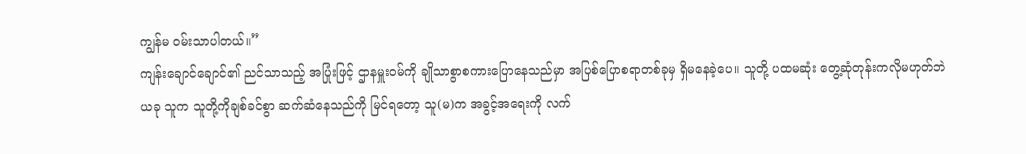ကျွန်မ ဝမ်းသာပါတယ်။”
ကျန်းချောင်ချောင်၏ ညင်သာသည့် အပြုံးဖြင့် ဌာနမှူးဝမ်ကို ချိုသာစွာစကားပြောနေသည်မှာ အပြစ်ပြောစရာတစ်ခုမှ ရှိမနေခဲ့ပေ။ သူတို့ ပထမဆုံး တွေ့ဆုံတုန်းကလိုမဟုတ်ဘဲ ယခု သူက သူတို့ကိုချစ်ခင်စွာ ဆက်ဆံနေသည်ကို မြင်ရတော့ သူ(မ)က အခွင့်အရေးကို လက်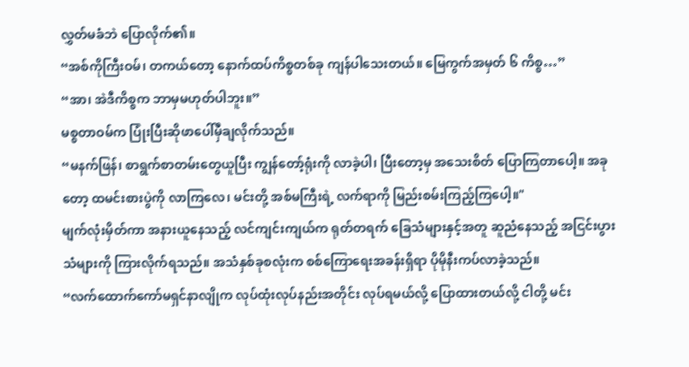လွှတ်မခံဘဲ ပြောလိုက်၏။
“အစ်ကိုကြီးဝမ်၊ တကယ်တော့ နောက်ထပ်ကိစ္စတစ်ခု ကျန်ပါသေးတယ်။ မြေကွက်အမှတ် ၆ ကိစ္စ…”
“အာ၊ အဲဒီကိစ္စက ဘာမှမဟုတ်ပါဘူး။”
မစ္စတာဝမ်က ပြုံးပြီးဆိုဖာပေါ်မှီချလိုက်သည်။
“မနက်ဖြန်၊ စာရွက်စာတမ်းတွေယူပြီး ကျွန်တော့်ရုံးကို လာခဲ့ပါ၊ ပြီးတော့မှ အသေးစိတ် ပြောကြတာပေါ့။ အခုတော့ ထမင်းစားပွဲကို လာကြလေ၊ မင်းတို့ အစ်မကြီးရဲ့ လက်ရာကို မြည်းစမ်းကြည့်ကြပေါ့။"
မျက်လုံးမှိတ်ကာ အနားယူနေသည့် လင်ကျင်းကျယ်က ရုတ်တရက် ခြေသံများနှင့်အတူ ဆူညံနေသည့် အငြင်းပွားသံများကို ကြားလိုက်ရသည်။ အသံနှစ်ခုစလုံးက စစ်ကြောရေးအခန်းရှိရာ ပိုမိုနီးကပ်လာခဲ့သည်။
“လက်ထောက်ကော်မရှင်နာလျိုက လုပ်ထုံးလုပ်နည်းအတိုင်း လုပ်ရမယ်လို့ ပြောထားတယ်လို့ ငါတို့ မင်း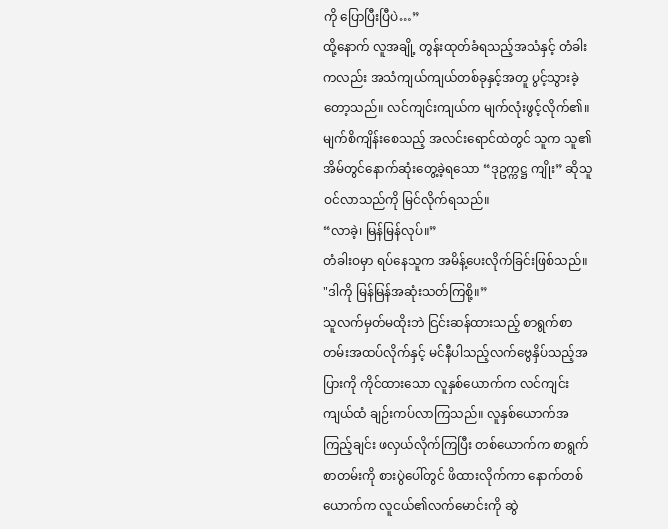ကို ပြောပြီးပြီပဲ…”
ထို့နောက် လူအချို့ တွန်းထုတ်ခံရသည့်အသံနှင့် တံခါးကလည်း အသံကျယ်ကျယ်တစ်ခုနှင့်အတူ ပွင့်သွားခဲ့တော့သည်။ လင်ကျင်းကျယ်က မျက်လုံးဖွင့်လိုက်၏။ မျက်စိကျိန်းစေသည့် အလင်းရောင်ထဲတွင် သူက သူ၏အိမ်တွင်နောက်ဆုံးတွေ့ခဲ့ရသော “ဒုဥက္ကဋ္ဌ ကျိုး” ဆိုသူ ဝင်လာသည်ကို မြင်လိုက်ရသည်။
“လာခဲ့၊ မြန်မြန်လုပ်။”
တံခါးဝမှာ ရပ်နေသူက အမိန့်ပေးလိုက်ခြင်းဖြစ်သည်။
"ဒါကို မြန်မြန်အဆုံးသတ်ကြစို့။”
သူလက်မှတ်မထိုးဘဲ ငြင်းဆန်ထားသည့် စာရွက်စာတမ်းအထပ်လိုက်နှင့် မင်နီပါသည့်လက်ဗွေနှိပ်သည့်အပြားကို ကိုင်ထားသော လူနှစ်ယောက်က လင်ကျင်းကျယ်ထံ ချဉ်းကပ်လာကြသည်။ လူနှစ်ယောက်အကြည့်ချင်း ဖလှယ်လိုက်ကြပြီး တစ်ယောက်က စာရွက်စာတမ်းကို စားပွဲပေါ်တွင် ဖိထားလိုက်ကာ နောက်တစ်ယောက်က လူငယ်၏လက်မောင်းကို ဆွဲ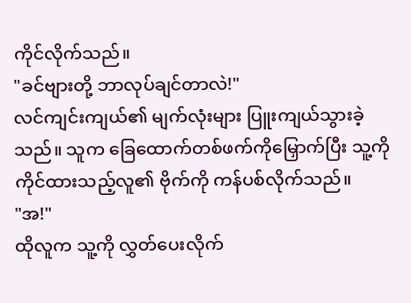ကိုင်လိုက်သည်။
"ခင်ဗျားတို့ ဘာလုပ်ချင်တာလဲ!"
လင်ကျင်းကျယ်၏ မျက်လုံးများ ပြူးကျယ်သွားခဲ့သည်။ သူက ခြေထောက်တစ်ဖက်ကိုမြှောက်ပြီး သူ့ကို ကိုင်ထားသည့်လူ၏ ဗိုက်ကို ကန်ပစ်လိုက်သည်။
"အ!"
ထိုလူက သူ့ကို လွှတ်ပေးလိုက်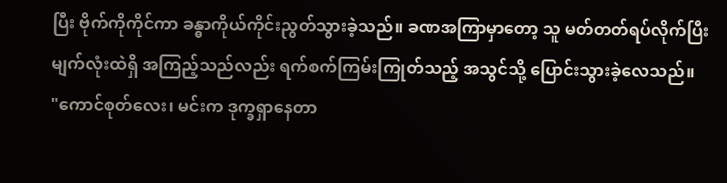ပြီး ဗိုက်ကိုကိုင်ကာ ခန္ဓာကိုယ်ကိုင်းညွတ်သွားခဲ့သည်။ ခဏအကြာမှာတော့ သူ မတ်တတ်ရပ်လိုက်ပြီး မျက်လုံးထဲရှိ အကြည့်သည်လည်း ရက်စက်ကြမ်းကြုတ်သည့် အသွင်သို့ ပြောင်းသွားခဲ့လေသည်။
"ကောင်စုတ်လေး၊ မင်းက ဒုက္ခရှာနေတာ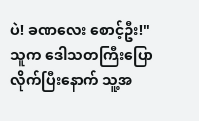ပဲ! ခဏလေး စောင့်ဦး!"
သူက ဒေါသတကြီးပြောလိုက်ပြီးနောက် သူ့အ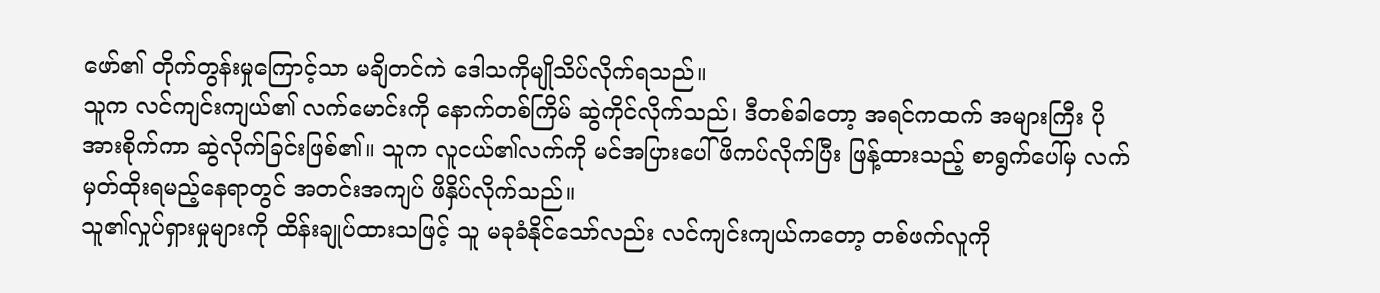ဖော်၏ တိုက်တွန်းမှုကြောင့်သာ မချိတင်ကဲ ဒေါသကိုမျိုသိပ်လိုက်ရသည်။
သူက လင်ကျင်းကျယ်၏ လက်မောင်းကို နောက်တစ်ကြိမ် ဆွဲကိုင်လိုက်သည်၊ ဒီတစ်ခါတော့ အရင်ကထက် အများကြီး ပိုအားစိုက်ကာ ဆွဲလိုက်ခြင်းဖြစ်၏။ သူက လူငယ်၏လက်ကို မင်အပြားပေါ် ဖိကပ်လိုက်ပြီး ဖြန့်ထားသည့် စာရွက်ပေါ်မှ လက်မှတ်ထိုးရမည့်နေရာတွင် အတင်းအကျပ် ဖိနှိပ်လိုက်သည်။
သူ၏လှုပ်ရှားမှုများကို ထိန်းချုပ်ထားသဖြင့် သူ မခုခံနိုင်သော်လည်း လင်ကျင်းကျယ်ကတော့ တစ်ဖက်လူကို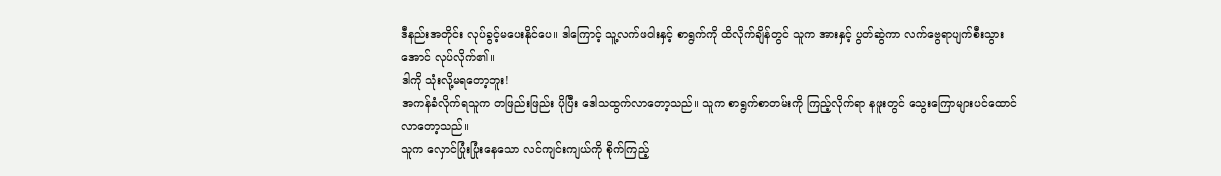ဒီနည်းအတိုင်း လုပ်ခွင့်မပေးနိုင်ပေ။ ဒါကြောင့် သူ့လက်ဖဝါးနှင့် စာရွက်ကို ထိလိုက်ချိန်တွင် သူက အားနှင့် ပွတ်ဆွဲကာ လက်ဗွေရာပျက်စီးသွားအောင် လုပ်လိုက်၏။
ဒါကို သုံးလို့မရတော့ဘူး!
အကန်ခံလိုက်ရသူက တဖြည်းဖြည်း ပိုပြီး ဒေါသထွက်လာတော့သည်။ သူက စာရွက်စာတမ်းကို ကြည့်လိုက်ရာ နဖူးတွင် သွေးကြောများပင်ထောင်လာတော့သည်။
သူက လှောင်ပြုံးပြုံးနေသော လင်ကျင်းကျယ်ကို စိုက်ကြည့်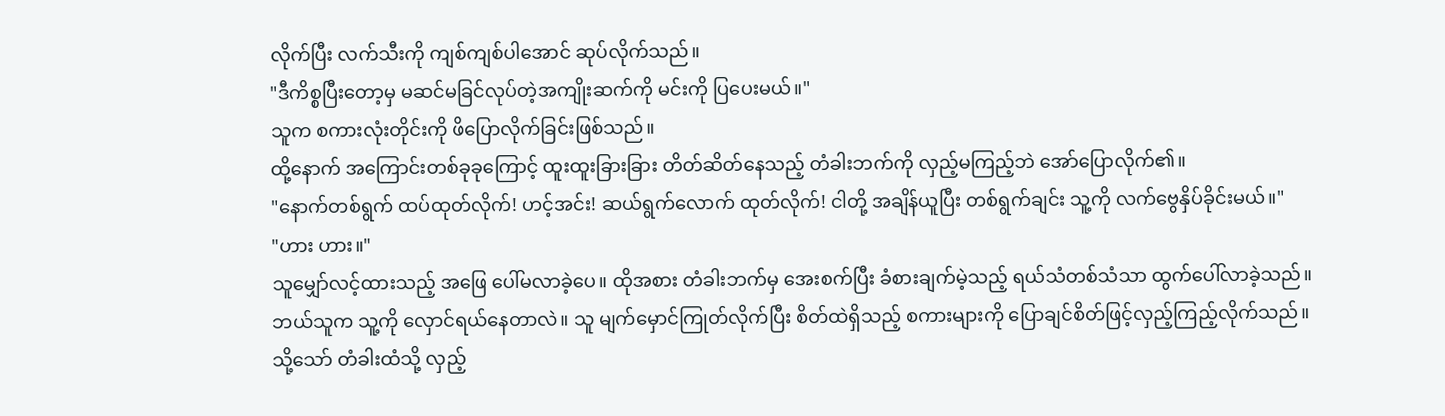လိုက်ပြီး လက်သီးကို ကျစ်ကျစ်ပါအောင် ဆုပ်လိုက်သည်။
"ဒီကိစ္စပြီးတော့မှ မဆင်မခြင်လုပ်တဲ့အကျိုးဆက်ကို မင်းကို ပြပေးမယ်။"
သူက စကားလုံးတိုင်းကို ဖိပြောလိုက်ခြင်းဖြစ်သည်။
ထို့နောက် အကြောင်းတစ်ခုခုကြောင့် ထူးထူးခြားခြား တိတ်ဆိတ်နေသည့် တံခါးဘက်ကို လှည့်မကြည့်ဘဲ အော်ပြောလိုက်၏။
"နောက်တစ်ရွက် ထပ်ထုတ်လိုက်! ဟင့်အင်း! ဆယ်ရွက်လောက် ထုတ်လိုက်! ငါတို့ အချိန်ယူပြီး တစ်ရွက်ချင်း သူ့ကို လက်ဗွေနှိပ်ခိုင်းမယ်။"
"ဟား ဟား။"
သူမျှော်လင့်ထားသည့် အဖြေ ပေါ်မလာခဲ့ပေ။ ထိုအစား တံခါးဘက်မှ အေးစက်ပြီး ခံစားချက်မဲ့သည့် ရယ်သံတစ်သံသာ ထွက်ပေါ်လာခဲ့သည်။
ဘယ်သူက သူ့ကို လှောင်ရယ်နေတာလဲ။ သူ မျက်မှောင်ကြုတ်လိုက်ပြီး စိတ်ထဲရှိသည့် စကားများကို ပြောချင်စိတ်ဖြင့်လှည့်ကြည့်လိုက်သည်။
သို့သော် တံခါးထံသို့ လှည့်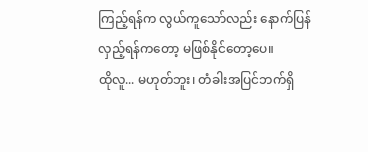ကြည့်ရန်က လွယ်ကူသော်လည်း နောက်ပြန်လှည့်ရန်ကတော့ မဖြစ်နိုင်တော့ပေ။
ထိုလူ... မဟုတ်ဘူး၊ တံခါးအပြင်ဘက်ရှိ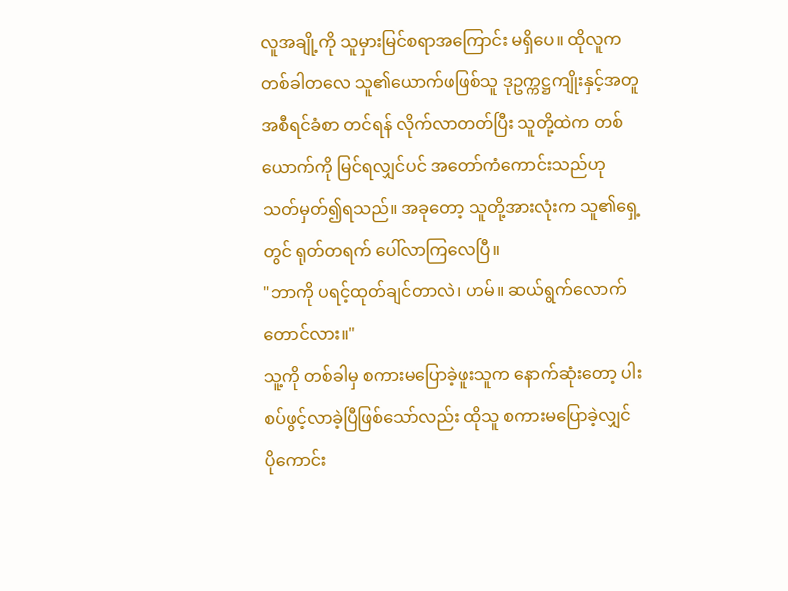လူအချို့ကို သူမှားမြင်စရာအကြောင်း မရှိပေ။ ထိုလူက တစ်ခါတလေ သူ၏ယောက်ဖဖြစ်သူ ဒုဥက္ကဋ္ဌကျိုးနှင့်အတူ အစီရင်ခံစာ တင်ရန် လိုက်လာတတ်ပြီး သူတို့ထဲက တစ်ယောက်ကို မြင်ရလျှင်ပင် အတော်ကံကောင်းသည်ဟု သတ်မှတ်၍ရသည်။ အခုတော့ သူတို့အားလုံးက သူ၏ရှေ့တွင် ရုတ်တရက် ပေါ်လာကြလေပြီ။
"ဘာကို ပရင့်ထုတ်ချင်တာလဲ၊ ဟမ်။ ဆယ်ရွက်လောက်တောင်လား။"
သူ့ကို တစ်ခါမှ စကားမပြောခဲ့ဖူးသူက နောက်ဆုံးတော့ ပါးစပ်ဖွင့်လာခဲ့ပြီဖြစ်သော်လည်း ထိုသူ စကားမပြောခဲ့လျှင် ပိုကောင်း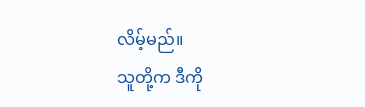လိမ့်မည်။
သူတို့က ဒီကို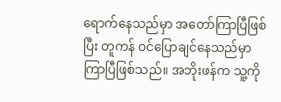ရောက်နေသည်မှာ အတော်ကြာပြီဖြစ်ပြီး တူကန် ဝင်ပြောချင်နေသည်မှာကြာပြီဖြစ်သည်။ အဘိုးဖန်က သူ့ကို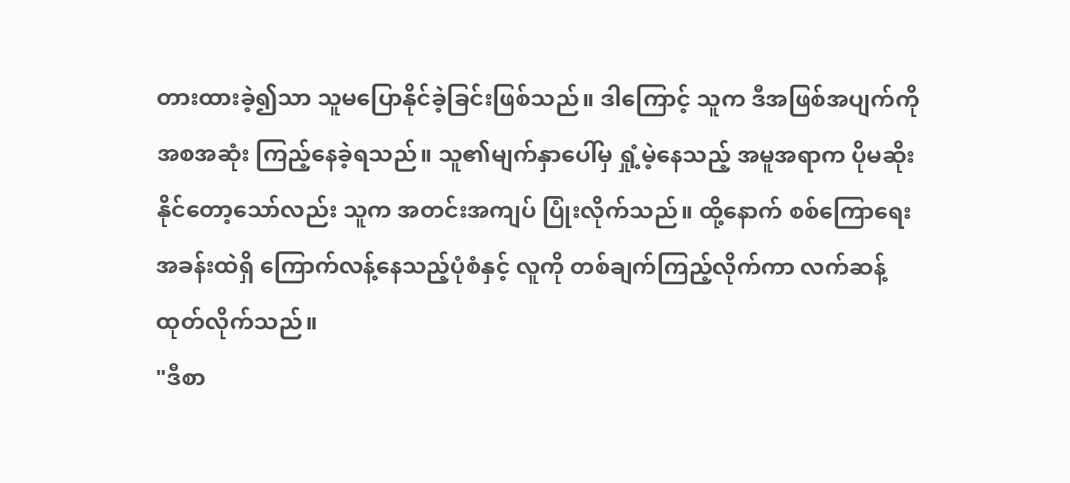တားထားခဲ့၍သာ သူမပြောနိုင်ခဲ့ခြင်းဖြစ်သည်။ ဒါကြောင့် သူက ဒီအဖြစ်အပျက်ကို အစအဆုံး ကြည့်နေခဲ့ရသည်။ သူ၏မျက်နှာပေါ်မှ ရှုံ့မဲ့နေသည့် အမူအရာက ပိုမဆိုးနိုင်တော့သော်လည်း သူက အတင်းအကျပ် ပြုံးလိုက်သည်။ ထို့နောက် စစ်ကြောရေးအခန်းထဲရှိ ကြောက်လန့်နေသည့်ပုံစံနှင့် လူကို တစ်ချက်ကြည့်လိုက်ကာ လက်ဆန့်ထုတ်လိုက်သည်။
"ဒီစာ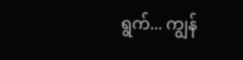ရွက်... ကျွန်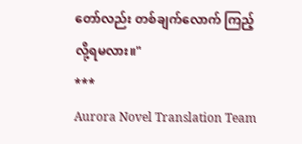တော်လည်း တစ်ချက်လောက် ကြည့်လို့ရမလား။"
***
Aurora Novel Translation Team